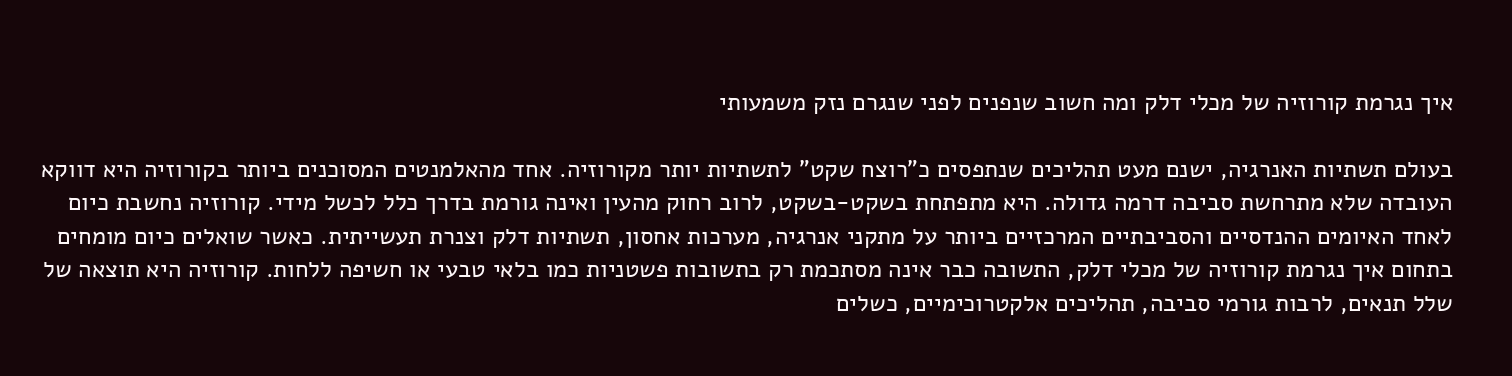איך נגרמת קורוזיה של מכלי דלק ומה חשוב שנפנים לפני שנגרם נזק משמעותי

בעולם תשתיות האנרגיה, ישנם מעט תהליכים שנתפסים כ"רוצח שקט" לתשתיות יותר מקורוזיה. אחד מהאלמנטים המסוכנים ביותר בקורוזיה היא דווקא העובדה שלא מתרחשת סביבה דרמה גדולה. היא מתפתחת בשקט-בשקט, לרוב רחוק מהעין ואינה גורמת בדרך כלל לכשל מידי. קורוזיה נחשבת כיום לאחד האיומים ההנדסיים והסביבתיים המרכזיים ביותר על מתקני אנרגיה, מערכות אחסון, תשתיות דלק וצנרת תעשייתית. כאשר שואלים כיום מומחים בתחום איך נגרמת קורוזיה של מכלי דלק, התשובה כבר אינה מסתכמת רק בתשובות פשטניות כמו בלאי טבעי או חשיפה ללחות. קורוזיה היא תוצאה של שלל תנאים, לרבות גורמי סביבה, תהליכים אלקטרוכימיים, כשלים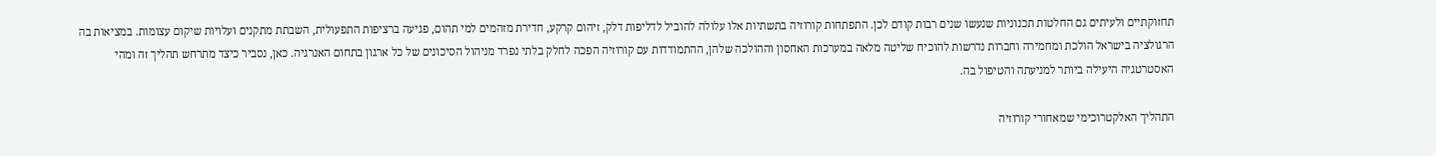תחזוקתיים ולעיתים גם החלטות תכנוניות שנעשו שנים רבות קודם לכן. התפתחות קורוזיה בתשתיות אלו עלולה להוביל לדליפות דלק, זיהום קרקע, חדירת מזהמים למי תהום, פגיעה ברציפות התפעולית, השבתת מתקנים ועלויות שיקום עצומות. במציאות בה הרגולציה בישראל הולכת ומחמירה וחברות נדרשות להוכיח שליטה מלאה במערכות האחסון וההולכה שלהן, ההתמודדות עם קורוזיה הפכה לחלק בלתי נפרד מניהול הסיכונים של כל ארגון בתחום האנרגיה. כאן, נסביר כיצד מתרחש תהליך זה ומהי האסטרטגיה היעילה ביותר למניעתה והטיפול בה.

התהליך האלקטרוכימי שמאחורי קורוזיה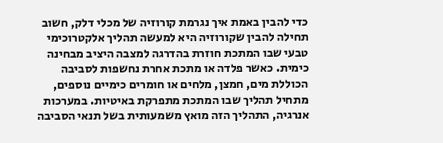כדי להבין באמת איך נגרמת קורוזיה של מכלי דלק, חשוב תחילה להבין שקורוזיה היא למעשה תהליך אלקטרוכימי טבעי שבו המתכת חוזרת בהדרגה למצבה היציב מבחינה כימית. כאשר פלדה או מתכת אחרת נחשפות לסביבה הכוללת מים, חמצן, מלחים או חומרים כימיים נוספים, מתחיל תהליך שבו המתכת מתפרקת באיטיות. במערכות אנרגיה, התהליך הזה מואץ משמעותית בשל תנאי הסביבה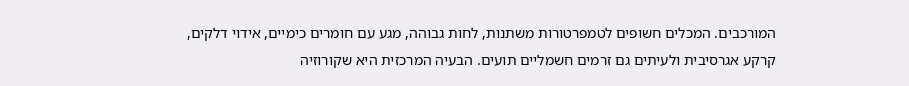המורכבים. המכלים חשופים לטמפרטורות משתנות, לחות גבוהה, מגע עם חומרים כימיים, אידוי דלקים, קרקע אגרסיבית ולעיתים גם זרמים חשמליים תועים. הבעיה המרכזית היא שקורוזיה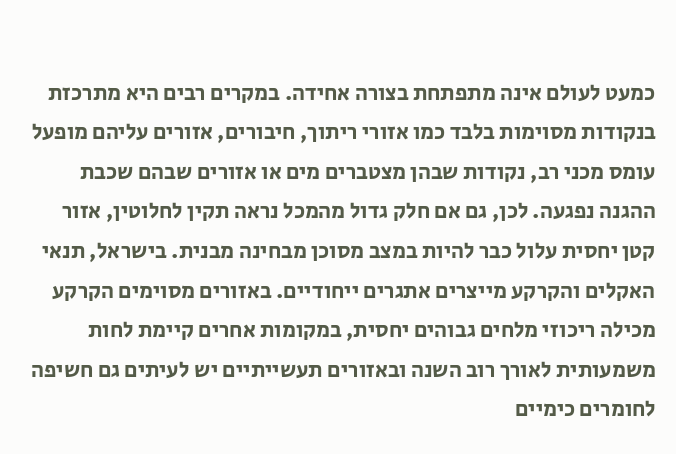כמעט לעולם אינה מתפתחת בצורה אחידה. במקרים רבים היא מתרכזת בנקודות מסוימות בלבד כמו אזורי ריתוך, חיבורים, אזורים עליהם מופעל עומס מכני רב, נקודות שבהן מצטברים מים או אזורים שבהם שכבת ההגנה נפגעה. לכן, גם אם חלק גדול מהמכל נראה תקין לחלוטין, אזור קטן יחסית עלול כבר להיות במצב מסוכן מבחינה מבנית. בישראל, תנאי האקלים והקרקע מייצרים אתגרים ייחודיים. באזורים מסוימים הקרקע מכילה ריכוזי מלחים גבוהים יחסית, במקומות אחרים קיימת לחות משמעותית לאורך רוב השנה ובאזורים תעשייתיים יש לעיתים גם חשיפה לחומרים כימיים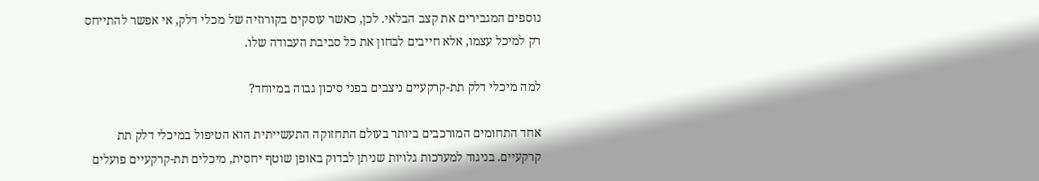נוספים המגבירים את קצב הבלאי. לכן, כאשר עוסקים בקורוזיה של מכלי דלק, אי אפשר להתייחס רק למיכל עצמו, אלא חייבים לבחון את כל סביבת העבודה שלו.

למה מיכלי דלק תת-קרקעיים ניצבים בפני סיכון גבוה במיוחד?

אחד התחומים המורכבים ביותר בעולם התחזוקה התעשייתית הוא הטיפול במיכלי דלק תת קרקעיים. בניגוד למערכות גלויות שניתן לבדוק באופן שוטף יחסית, מיכלים תת-קרקעיים פועלים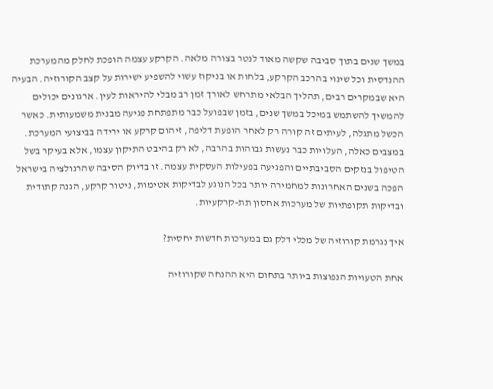במשך שנים בתוך סביבה שקשה מאוד לנטר בצורה מלאה. הקרקע עצמה הופכת לחלק מהמערכת ההנדסית וכל שינוי בהרכב הקרקע, בלחות או בניקוז עשוי להשפיע ישירות על קצב הקורוזיה. הבעיה היא שבמקרים רבים, תהליך הבלאי מתרחש לאורך זמן רב מבלי להיראות לעין. ארגונים יכולים להמשיך להשתמש במיכל במשך שנים, בזמן שבפועל כבר מתפתחת פגיעה מבנית משמעותית. כאשר הכשל מתגלה, לעיתים זה קורה רק לאחר הופעת דליפה, זיהום קרקע או ירידה בביצועי המערכת. במצבים כאלה, העלויות כבר נעשות גבוהות בהרבה, לא רק בהיבט התיקון עצמו, אלא בעיקר בשל הטיפול בנזקים הסביבתיים והפגיעה בפעילות העסקית עצמה. זו בדיוק הסיבה שהרגולציה בישראל הפכה בשנים האחרונות למחמירה יותר בכל הנוגע לבדיקות אטימות, ניטור קרקע, הגנה קתודית ובדיקות תקופתיות של מערכות אחסון תת-קרקעיות.

איך נגרמת קורוזיה של מכלי דלק גם במערכות חדשות יחסית?

אחת הטעויות הנפוצות ביותר בתחום היא ההנחה שקורוזיה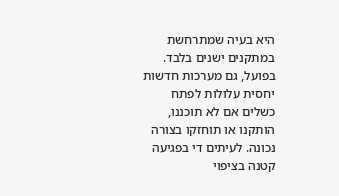היא בעיה שמתרחשת במתקנים ישנים בלבד. בפועל, גם מערכות חדשות יחסית עלולות לפתח כשלים אם לא תוכננו, הותקנו או תוחזקו בצורה נכונה. לעיתים די בפגיעה קטנה בציפוי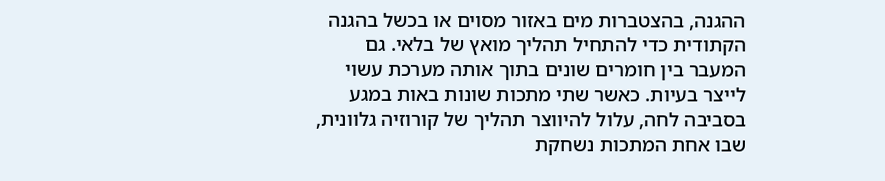ההגנה, בהצטברות מים באזור מסוים או בכשל בהגנה הקתודית כדי להתחיל תהליך מואץ של בלאי. גם המעבר בין חומרים שונים בתוך אותה מערכת עשוי לייצר בעיות. כאשר שתי מתכות שונות באות במגע בסביבה לחה, עלול להיווצר תהליך של קורוזיה גלוונית, שבו אחת המתכות נשחקת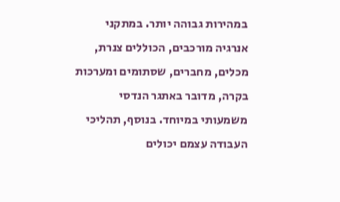במהירות גבוהה יותר. במתקני אנרגיה מורכבים, הכוללים צנרת, מכלים, מחברים, שסתומים ומערכות בקרה, מדובר באתגר הנדסי משמעותי במיוחד. בנוסף, תהליכי העבודה עצמם יכולים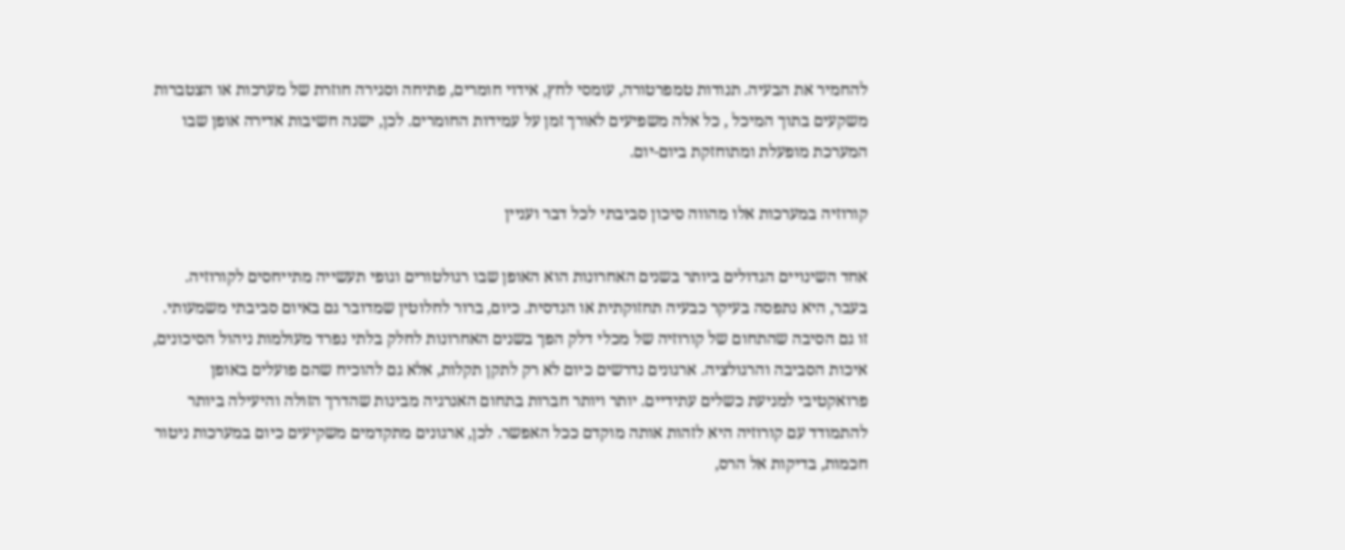להחמיר את הבעיה. תנודות טמפרטורה, עומסי לחץ, אידוי חומרים, פתיחה וסגירה חוזרת של מערכות או הצטברות משקעים בתוך המיכל , כל אלה משפיעים לאורך זמן על עמידות החומרים. לכן, ישנה חשיבות אדירה אופן שבו המערכת מופעלת ומתוחזקת ביום-יום.

קורוזיה במערכות אלו מהווה סיכון סביבתי לכל דבר ועניין

אחד השינויים הגדולים ביותר בשנים האחרונות הוא האופן שבו רגולטורים וגופי תעשייה מתייחסים לקורוזיה. בעבר, היא נתפסה בעיקר כבעיה תחזוקתית או הנדסית. כיום, ברור לחלוטין שמדובר גם באיום סביבתי משמעותי. זו גם הסיבה שהתחום של קורוזיה של מכלי דלק הפך בשנים האחרונות לחלק בלתי נפרד מעולמות ניהול הסיכונים, איכות הסביבה והרגולציה. ארגונים נדרשים כיום לא רק לתקן תקלות, אלא גם להוכיח שהם פועלים באופן פרואקטיבי למניעת כשלים עתידיים. יותר ויותר חברות בתחום האנרגיה מבינות שהדרך הזולה והיעילה ביותר להתמודד עם קורוזיה היא לזהות אותה מוקדם ככל האפשר. לכן, ארגונים מתקדמים משקיעים כיום במערכות ניטור חכמות, בדיקות אל הרס,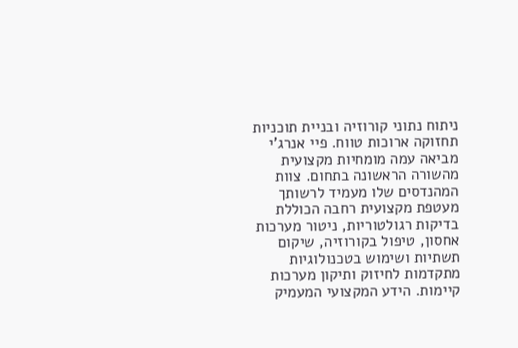ניתוח נתוני קורוזיה ובניית תוכניות תחזוקה ארוכות טווח. פיי אנרג'י מביאה עמה מומחיות מקצועית מהשורה הראשונה בתחום. צוות המהנדסים שלו מעמיד לרשותך מעטפת מקצועית רחבה הכוללת בדיקות רגולטוריות, ניטור מערכות אחסון, טיפול בקורוזיה, שיקום תשתיות ושימוש בטכנולוגיות מתקדמות לחיזוק ותיקון מערכות קיימות. הידע המקצועי המעמיק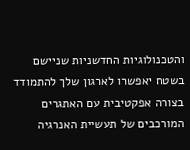והטכנולוגיות החדשניות שניישם בשטח יאפשרו לארגון שלך להתמודד בצורה אפקטיבית עם האתגרים המורכבים של תעשיית האנרגיה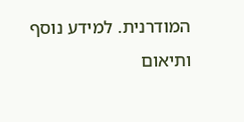המודרנית. למידע נוסף ותיאום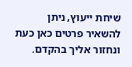שיחת ייעוץ, ניתן להשאיר פרטים כאן כעת ונחזור אליך בהקדם.